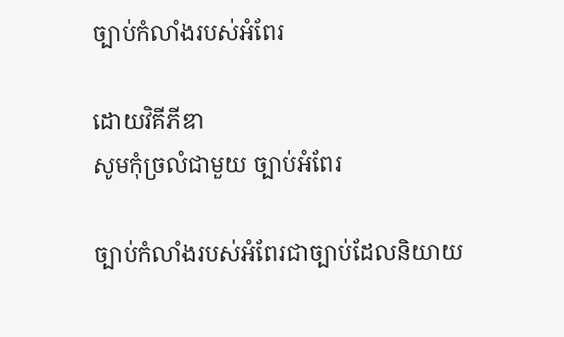ច្បាប់កំលាំងរបស់អំពែរ

ដោយវិគីភីឌា
សូមកុំច្រលំជាមួយ ច្បាប់អំពែរ

ច្បាប់កំលាំងរបស់អំពែរជាច្បាប់ដែលនិយាយ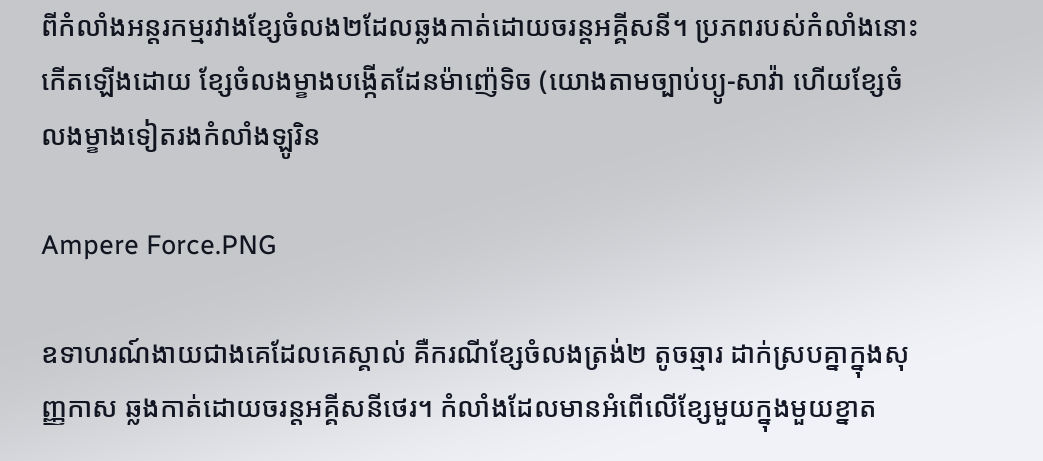ពីកំលាំងអន្តរកម្មរវាងខ្សែចំលង២ដែលឆ្លងកាត់ដោយចរន្តអគ្គីសនី។ ប្រភពរបស់កំលាំងនោះកើតឡើងដោយ ខ្សែចំលងម្ខាងបង្កើតដែនម៉ាញ៉េទិច (យោងតាមច្បាប់ប្យូ-សាវ៉ា ហើយខ្សែចំលងម្ខាងទៀតរងកំលាំងឡូរិន

Ampere Force.PNG

ឧទាហរណ៍ងាយជាងគេដែលគេស្គាល់ គឺករណីខ្សែចំលងត្រង់២ តូចឆ្មារ ដាក់ស្របគ្នាក្នុងសុញ្ញកាស ឆ្លងកាត់ដោយចរន្តអគ្គីសនីថេរ។ កំលាំងដែលមានអំពើលើខ្សែមួយក្នុងមួយខ្នាត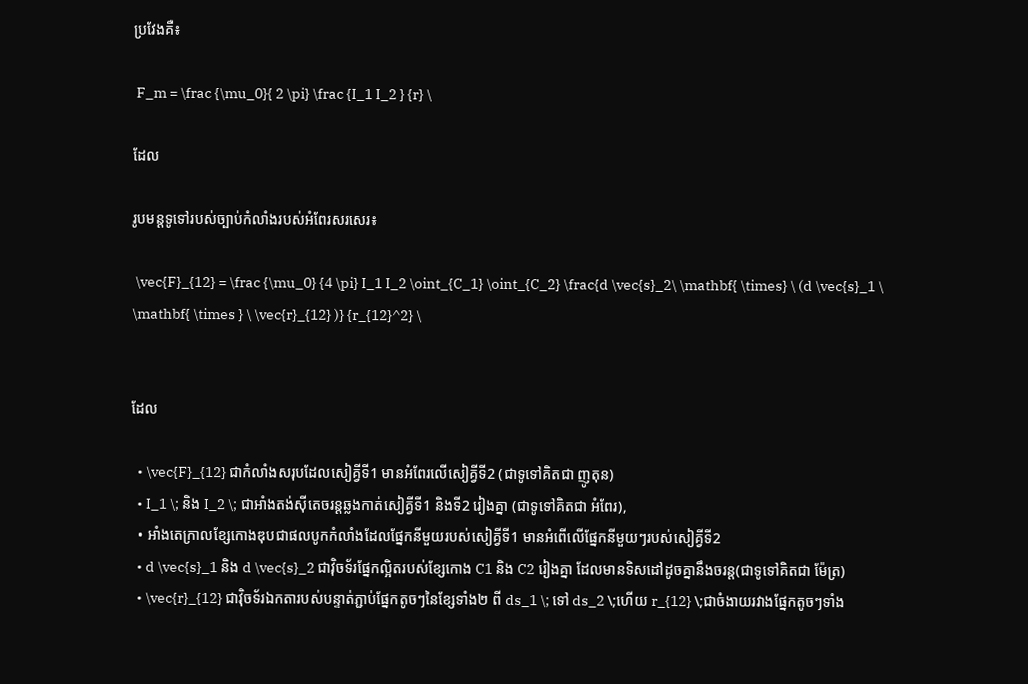ប្រវែងគឺ៖

 F_m = \frac {\mu_0}{ 2 \pi} \frac {I_1 I_2 } {r} \

ដែល

រូបមន្តទូទៅរបស់ច្បាប់កំលាំងរបស់អំពែរសរសេរ៖

 \vec{F}_{12} = \frac {\mu_0} {4 \pi} I_1 I_2 \oint_{C_1} \oint_{C_2} \frac{d \vec{s}_2\ \mathbf{ \times} \ (d \vec{s}_1 \ \mathbf{ \times } \ \vec{r}_{12} )} {r_{12}^2} \


ដែល

  • \vec{F}_{12} ជាកំលាំងសរុបដែលសៀគ្វីទី1 មានអំពែរលើសៀគ្វីទី2 (ជាទូទៅគិតជា ញូតុន)
  • I_1 \; និង I_2 \; ជាអាំងតង់ស៊ីតេចរន្តឆ្លងកាត់សៀគ្វីទី1 និងទី2 រៀងគ្នា (ជាទូទៅគិតជា អំពែរ),
  • អាំងតេក្រាលខ្សែកោងឌុបជាផលបូកកំលាំងដែលផ្នែកនីមួយរបស់សៀគ្វីទី1 មានអំពើលើផ្នែកនីមួយៗរបស់សៀគ្វីទី2
  • d \vec{s}_1 និង d \vec{s}_2 ជាវ៉ិចទ័រផ្នែកល្អិតរបស់ខ្សែកោង C1 និង C2 រៀងគ្នា ដែលមានទិសដៅដូចគ្នានឹងចរន្ត(ជាទូទៅគិតជា ម៉ែត្រ)
  • \vec{r}_{12} ជាវ៉ិចទ័រឯកតារបស់បន្ទាត់ភ្ជាប់ផ្នែកតូចៗនៃខ្សែទាំង២ ពី ds_1 \; ទៅ ds_2 \;ហើយ r_{12} \;ជាចំងាយរវាងផ្នែកតូចៗទាំង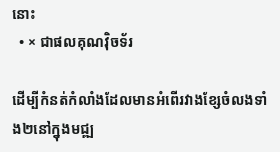នោះ
  • × ជាផលគុណវ៉ិចទ័រ

ដើម្បីកំនត់កំលាំងដែលមានអំពើរវាងខ្សែចំលងទាំង២នៅក្នុងមជ្ឍ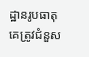ដ្ឋានរូបធាតុ គេត្រូវជំនួស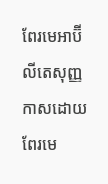ពែរមេអាប៊ីលីតេសុញ្ញកាសដោយពែរមេ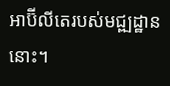អាប៊ីលីតេរបស់មជ្ឍដ្ឋាននោះ។